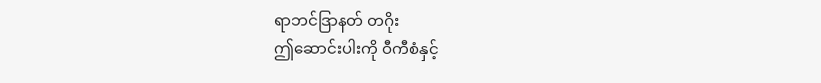ရာဘင်ဒြာနတ် တဂိုး
ဤဆောင်းပါးကို ဝီကီစံနှင့်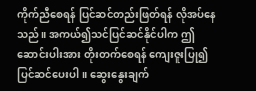ကိုက်ညီစေရန် ပြင်ဆင်တည်းဖြတ်ရန် လိုအပ်နေသည်။ အကယ်၍သင်ပြင်ဆင်နိုင်ပါက ဤဆောင်းပါးအား တိုးတက်စေရန် ကျေးဇူးပြု၍ ပြင်ဆင်ပေးပါ။ ဆွေးနွေးချက်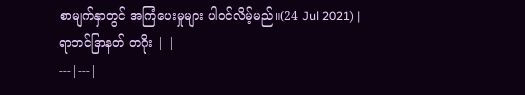စာမျက်နှာတွင် အကြံပေးမှုများ ပါဝင်လိမ့်မည်။(24 Jul 2021) |
ရာဘင်ဒြာနတ် တဂိုး | |
---|---|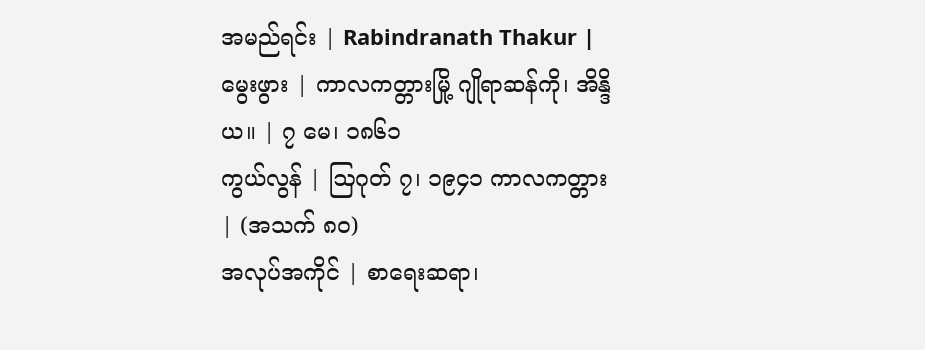အမည်ရင်း | Rabindranath Thakur |
မွေးဖွား | ကာလကတ္တားမြို့ ဂျိုရာဆန်ကို၊ အိန္ဒိယ။ | ၇ မေ၊ ၁၈၆၁
ကွယ်လွန် | ဩဂုတ် ၇၊ ၁၉၄၁ ကာလကတ္တား | (အသက် ၈၀)
အလုပ်အကိုင် | စာရေးဆရာ၊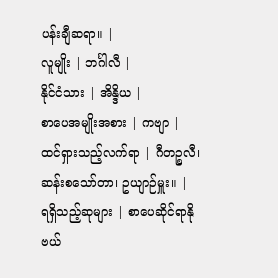ပန်းချီဆရာ။ |
လူမျိုး | ဘင်္ဂါလီ |
နိုင်ငံသား | အိန္ဒိယ |
စာပေအမျိုးအစား | ကဗျာ |
ထင်ရှားသည့်လက်ရာ | ဂီတဉ္စလီ၊ ဆန်းစသော်တာ၊ ဥယျာဉ်မှူး။ |
ရရှိသည့်ဆုများ | စာပေဆိုင်ရာနိုဗယ်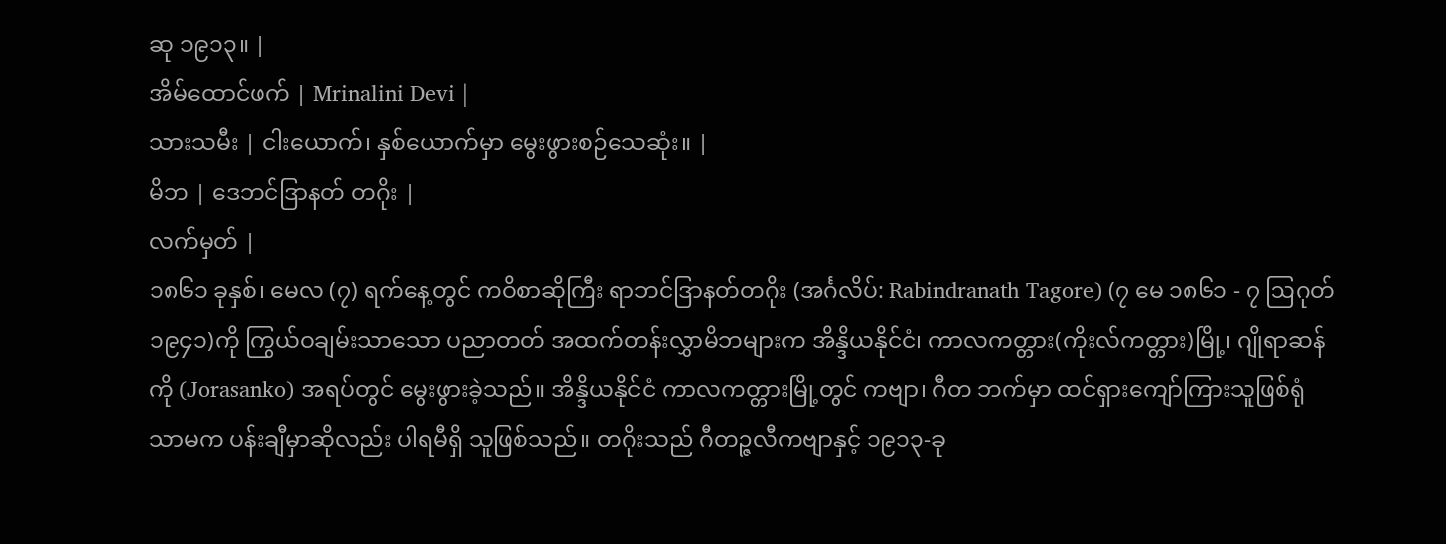ဆု ၁၉၁၃။ |
အိမ်ထောင်ဖက် | Mrinalini Devi |
သားသမီး | ငါးယောက်၊ နှစ်ယောက်မှာ မွေးဖွားစဉ်သေဆုံး။ |
မိဘ | ဒေဘင်ဒြာနတ် တဂိုး |
လက်မှတ် |
၁၈၆၁ ခုနှစ်၊ မေလ (၇) ရက်နေ့တွင် ကဝိစာဆိုကြီး ရာဘင်ဒြာနတ်တဂိုး (အင်္ဂလိပ်: Rabindranath Tagore) (၇ မေ ၁၈၆၁ - ၇ ဩဂုတ် ၁၉၄၁)ကို ကြွယ်ဝချမ်းသာသော ပညာတတ် အထက်တန်းလွှာမိဘများက အိန္ဒိယနိုင်ငံ၊ ကာလကတ္တား(ကိုးလ်ကတ္တား)မြို့၊ ဂျိုရာဆန်ကို (Jorasanko) အရပ်တွင် မွေးဖွားခဲ့သည်။ အိန္ဒိယနိုင်ငံ ကာလကတ္တားမြို့တွင် ကဗျာ၊ ဂီတ ဘက်မှာ ထင်ရှားကျော်ကြားသူဖြစ်ရုံသာမက ပန်းချီမှာဆိုလည်း ပါရမီရှိ သူဖြစ်သည်။ တဂိုးသည် ဂီတဉ္ဇလီကဗျာနှင့် ၁၉၁၃-ခု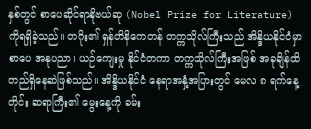နှစ်တွင် စာပေဆိုင်ရာနိုဗယ်ဆု (Nobel Prize for Literature) ကိုရရှိခဲ့သည်။ တဂိုး၏ ရှန်တိနိကေတန် တက္ကသိုလ်ကြီးသည် အိန္ဒိယနိုင်ငံမှာ စာပေ အနုပညာ၊ ယဉ်ကျေးမှု နိုင်ငံတကာ တက္ကသိုလ်ကြီးအဖြစ် အခုချိန်ထိ တည်ရှိနေဆဲဖြစ်သည်။ အိန္ဒိယနိုင်ငံ နေရာအနှံ့အပြားတွင် မေလ ၈ ရက်နေ့တိုင်း ဆရာကြီး၏ မွေးနေ့ကို ခမ်း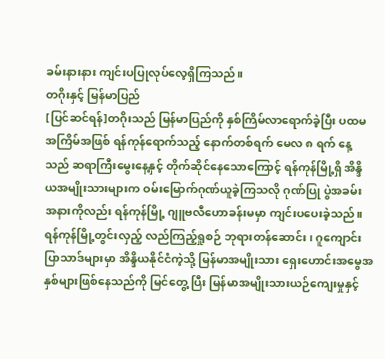ခမ်းနားနား ကျင်းပပြုလုပ်လေ့ရှိကြသည်။
တဂိုးနှင့် မြန်မာပြည်
[ပြင်ဆင်ရန်]တဂိုးသည် မြန်မာပြည်ကို နှစ်ကြိမ်လာရောက်ခဲ့ပြီး ပထမအကြိမ်အဖြစ် ရန်ကုန်ရောက်သည့် နောက်တစ်ရက် မေလ ၈ ရက် နေ့သည် ဆရာကြီးမွေးနေ့နှင့် တိုက်ဆိုင်နေသောကြောင့် ရန်ကုန်မြို့ရှိ အိန္ဒိယအမျိုးသားများက ဝမ်းမြောက်ဂုဏ်ယူခဲ့ကြသလို ဂုဏ်ပြု ပွဲအခမ်း အနားကိုလည်း ရန်ကုန်မြို့ ဂျူဗလီဟောခန်းမမှာ ကျင်းပပေးခဲ့သည်။ ရန်ကုန်မြို့တွင်းလှည့် လည်ကြည့်ရှုစဉ် ဘုရားတန်ဆောင်း၊ ဂူကျောင်းပြာသာဒ်များမှာ အိန္ဒိယနိုင်ငံကဲ့သို့ မြန်မာအမျိုးသား ရှေးဟောင်းအမွေအနှစ်များဖြစ်နေသည်ကို မြင်တွေ့ ပြီး မြန်မာအမျိုးသားယဉ်ကျေးမှုနှင့်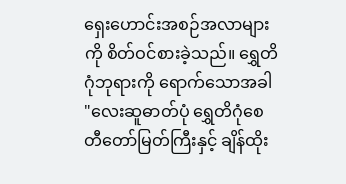ရှေးဟောင်းအစဉ်အလာများကို စိတ်ဝင်စားခဲ့သည်။ ရွှေတိဂုံဘုရားကို ရောက်သောအခါ "လေးဆူဓာတ်ပုံ ရွှေတိဂုံစေတီတော်မြတ်ကြီးနှင့် ချိန်ထိုး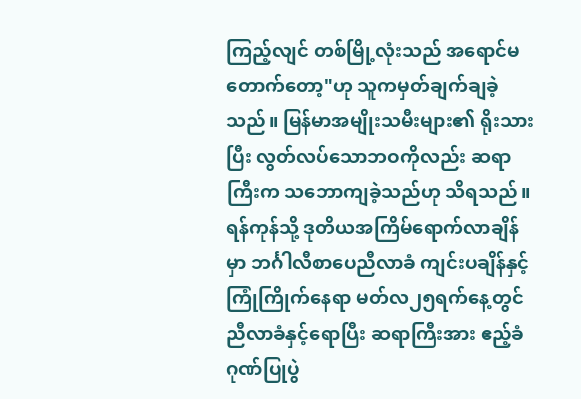ကြည့်လျင် တစ်မြို့လုံးသည် အရောင်မတောက်တော့"ဟု သူကမှတ်ချက်ချခဲ့သည်။ မြန်မာအမျိုးသမီးများ၏ ရိုးသားပြီး လွတ်လပ်သောဘဝကိုလည်း ဆရာကြီးက သဘောကျခဲ့သည်ဟု သိရသည်။ ရန်ကုန်သို့ ဒုတိယအကြိမ်ရောက်လာချိန်မှာ ဘင်္ဂါလီစာပေညီလာခံ ကျင်းပချိန်နှင့် ကြုံကြိုက်နေရာ မတ်လ၂၅ရက်နေ့တွင် ညီလာခံနှင့်ရောပြီး ဆရာကြီးအား ဧည့်ခံဂုဏ်ပြုပွဲ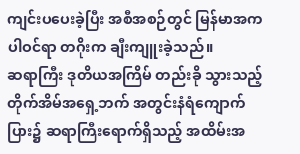ကျင်းပပေးခဲ့ပြီး အစီအစဉ်တွင် မြန်မာအက ပါဝင်ရာ တဂိုးက ချီးကျူးခဲ့သည်။
ဆရာကြီး ဒုတိယအကြိမ် တည်းခို သွားသည့် တိုက်အိမ်အရှေ့ဘက် အတွင်းနံရံကျောက်ပြား၌ ဆရာကြီးရောက်ရှိသည့် အထိမ်းအ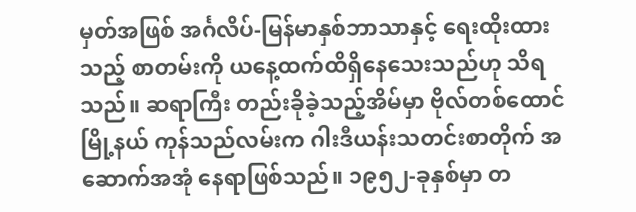မှတ်အဖြစ် အင်္ဂလိပ်-မြန်မာနှစ်ဘာသာနှင့် ရေးထိုးထားသည့် စာတမ်းကို ယနေ့ထက်ထိရှိနေသေးသည်ဟု သိရသည်။ ဆရာကြီး တည်းခိုခဲ့သည့်အိမ်မှာ ဗိုလ်တစ်ထောင်မြို့နယ် ကုန်သည်လမ်းက ဂါးဒီယန်းသတင်းစာတိုက် အဆောက်အအုံ နေရာဖြစ်သည်။ ၁၉၅၂-ခုနှစ်မှာ တ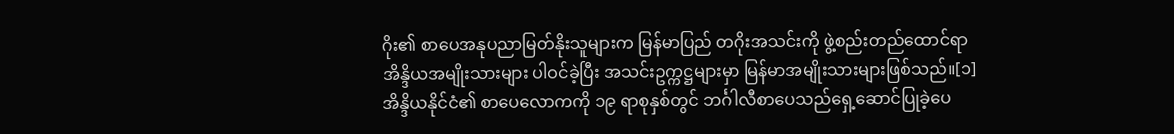ဂိုး၏ စာပေအနုပညာမြတ်နိုးသူများက မြန်မာပြည် တဂိုးအသင်းကို ဖွဲ့စည်းတည်ထောင်ရာ အိန္ဒိယအမျိုးသားများ ပါဝင်ခဲ့ပြီး အသင်းဥက္ကဋ္ဌများမှာ မြန်မာအမျိုးသားများဖြစ်သည်။[၁]
အိန္ဒိယနိုင်ငံ၏ စာပေလောကကို ၁၉ ရာစုနှစ်တွင် ဘင်္ဂါလီစာပေသည်ရှေ့ဆောင်ပြုခဲ့ပေ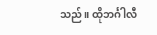သည်။ ထိုဘင်္ဂါလီ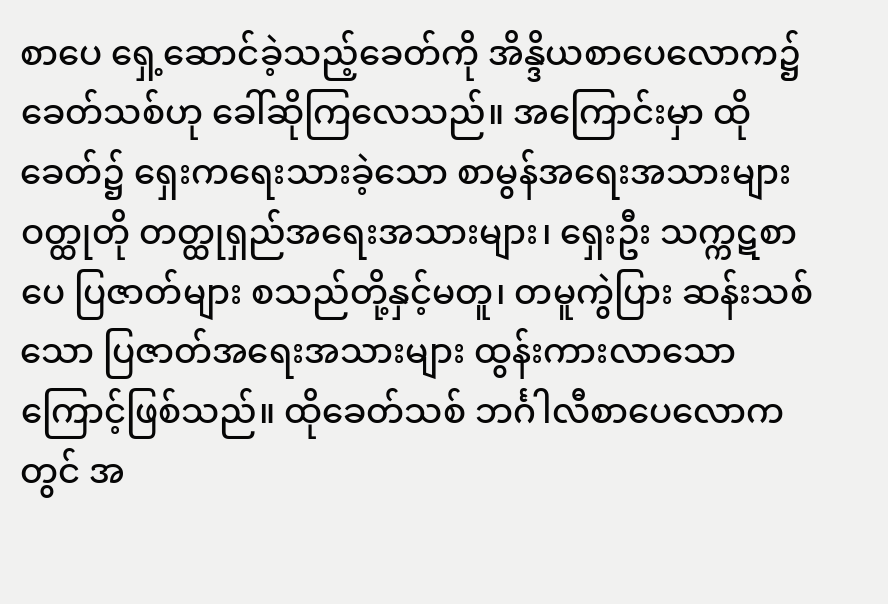စာပေ ရှေ့ဆောင်ခဲ့သည့်ခေတ်ကို အိန္ဒိယစာပေလောက၌ ခေတ်သစ်ဟု ခေါ်ဆိုကြလေသည်။ အကြောင်းမှာ ထိုခေတ်၌ ရှေးကရေးသားခဲ့သော စာမွန်အရေးအသားများ ဝတ္ထုတို တတ္ထုရှည်အရေးအသားများ၊ ရှေးဦး သက္ကဋစာပေ ပြဇာတ်များ စသည်တို့နှင့်မတူ၊ တမူကွဲပြား ဆန်းသစ်သော ပြဇာတ်အရေးအသားများ ထွန်းကားလာသောကြောင့်ဖြစ်သည်။ ထိုခေတ်သစ် ဘင်္ဂါလီစာပေလောကတွင် အ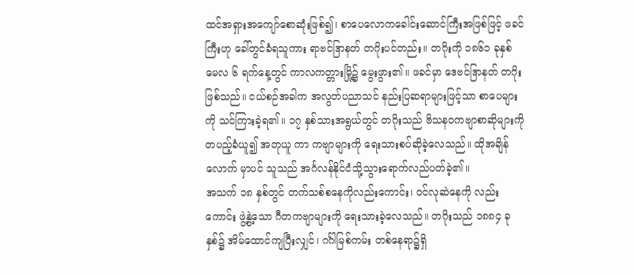ထင်အရှားအကျော်စောဆုံးဖြစ်၍၊ စာပေလောကခေါင်းဆောင်ကြီးအဖြစ်ဖြင့် ဖခင်ကြီးဟု ခေါ်တွင်ခံရသူကား ရာဗင်ဒြာနတ် တဂိုးပင်တည်း။ တဂိုးကို ၁၈၆၁ ခုနှစ် မေလ ၆ ရက်နေ့တွင် ကာလကတ္တားမြို့၌ မွေးဖွား၏။ ဖခင်မှာ ဒေဗင်ဒြာနတ် တဂိုးဖြစ်သည်။ ငယ်စဉ်အခါက အလွတ်ပညာသင် နည်းပြဆရာများဖြင့်သာ စာပေများကို သင်ကြားခဲ့ရ၏။ ၁၇ နှစ်သားအရွယ်တွင် တဂိုးသည် ဗိသနဝကဗျာစာဆိုများကို တပည့်ခံယူ၍ အတုယူ ကာ ကဗျာများကို ရေးသားစပ်ဆိုခဲ့လေသည်။ ထိုအချိန်လောက် မှာပင် သူသည် အင်္ဂလန်နိုင်ငံသို့သွားရောက်လည်ပတ်ခဲ့၏။
အသက် ၁၈ နှစ်တွင် တက်သစ်စနေကိုလည်းကောင်း၊ ဝင်လုဆဲနေကို လည်းကောင်း ဖွဲ့နွဲ့သော ဂီတကဗျာများကို ရေးသားခဲ့လေသည်။ တဂိုးသည် ၁၈၈၄ ခုနှစ်၌ အိမ်ထောင်ကျပြီးလျှင်၊ ဂင်္ဂါမြစ်ကမ်း တစ်နေရာ၌ရှိ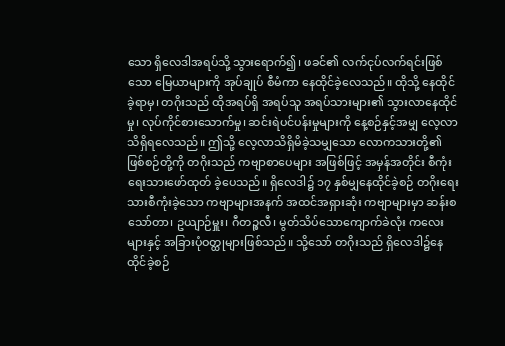သော ရှိလေဒါအရပ်သို့ သွားရောက်၍၊ ဖခင်၏ လက်ငုပ်လက်ရင်းဖြစ်သော မြေယာများကို အုပ်ချုပ် စီမံကာ နေထိုင်ခဲ့လေသည်။ ထိုသို့ နေထိုင်ခဲ့ရာမှ၊ တဂိုးသည် ထိုအရပ်ရှိ အရပ်သူ အရပ်သားများ၏ သွားလာနေထိုင်မှု၊ လုပ်ကိုင်စားသောက်မှု၊ ဆင်းရဲပင်ပန်းမှုများကို နေ့စဉ်နှင့်အမျှ လေ့လာသိရှိရလေသည်။ ဤသို့ လေ့လာသိရှိမိခဲ့သမျှသော လောကသားတို့၏ ဖြစ်စဉ်တို့ကို တဂိုးသည် ကဗျာစာပေများ အဖြစ်ဖြင့် အမှန်အတိုင်း စီကုံးရေးသားဖော်ထုတ် ခဲ့ပေသည်။ ရှိလေဒါ၌ ၁၇ နှစ်မျှနေထိုင်ခဲ့စဉ် တဂိုးရေးသားစီကုံးခဲ့သော ကဗျာများအနက် အထင်အရှားဆုံး ကဗျာများမှာ ဆန်းစသော်တာ၊ ဥယျာဉ်မှူး၊ ဂီတဉ္စလီ၊ မွတ်သိပ်သောကျောက်ခဲလုံး ကလေးများနှင့် အခြားပုံဝတ္ထုများဖြစ်သည်။ သို့သော် တဂိုးသည် ရှိလေဒါ၌နေထိုင်ခဲ့စဉ်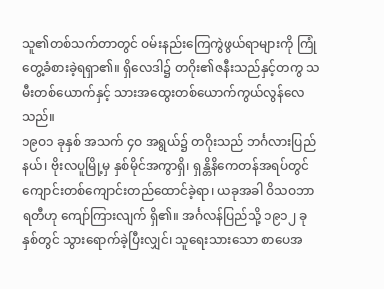သူ၏တစ်သက်တာတွင် ဝမ်းနည်းကြေကွဲဖွယ်ရာများကို ကြုံတွေ့ခံစားခဲ့ရရှာ၏။ ရှိလေဒါ၌ တဂိုး၏ဇနီးသည်နှင့်တကွ သမီးတစ်ယောက်နှင့် သားအထွေးတစ်ယောက်ကွယ်လွန်လေသည်။
၁၉ဝ၁ ခုနှစ် အသက် ၄ဝ အရွယ်၌ တဂိုးသည် ဘင်္ဂလားပြည်နယ်၊ ဗိုးလပူမြို့မှ နှစ်မိုင်အကွာရှိ၊ ရှန္တိနိကေတန်အရပ်တွင် ကျောင်းတစ်ကျောင်းတည်ထောင်ခဲ့ရာ၊ ယခုအခါ ဝိသဝဘာရတီဟု ကျော်ကြားလျက် ရှိ၏။ အင်္ဂလန်ပြည်သို့ ၁၉၁၂ ခုနှစ်တွင် သွားရောက်ခဲ့ပြီးလျှင်၊ သူရေးသားသော စာပေအ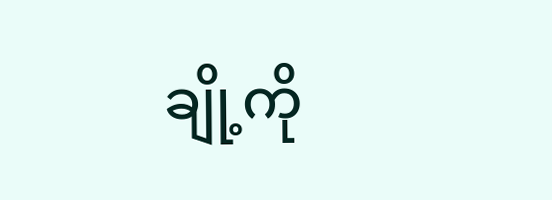ချို့ကို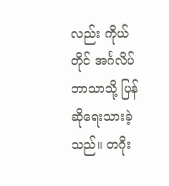လည်း ကိုယ်တိုင် အင်္ဂလိပ်ဘာသာသို့ ပြန်ဆိုရေးသားခဲ့သည်။ တဂိုး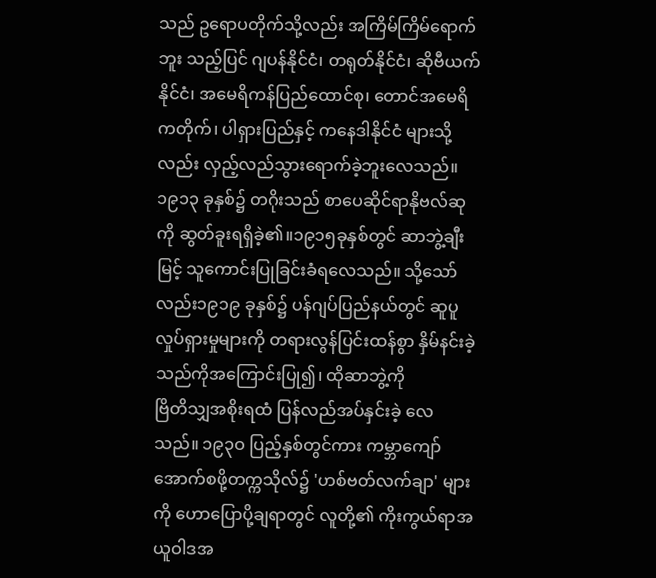သည် ဥရောပတိုက်သို့လည်း အကြိမ်ကြိမ်ရောက်ဘူး သည့်ပြင် ဂျပန်နိုင်ငံ၊ တရုတ်နိုင်ငံ၊ ဆိုဗီယက်နိုင်ငံ၊ အမေရိကန်ပြည်ထောင်စု၊ တောင်အမေရိကတိုက်၊ ပါရှားပြည်နှင့် ကနေဒါနိုင်ငံ များသို့လည်း လှည့်လည်သွားရောက်ခဲ့ဘူးလေသည်။၁၉၁၃ ခုနှစ်၌ တဂိုးသည် စာပေဆိုင်ရာနိုဗလ်ဆုကို ဆွတ်ခူးရရှိခဲ့၏။၁၉၁၅ခုနှစ်တွင် ဆာဘွဲ့ချီးမြင့် သူကောင်းပြုခြင်းခံရလေသည်။ သို့သော်လည်း၁၉၁၉ ခုနှစ်၌ ပန်ဂျပ်ပြည်နယ်တွင် ဆူပူလှုပ်ရှားမှုများကို တရားလွန်ပြင်းထန်စွာ နှိမ်နင်းခဲ့သည်ကိုအကြောင်းပြု၍၊ ထိုဆာဘွဲ့ကို
ဗြိတိသျှအစိုးရထံ ပြန်လည်အပ်နှင်းခဲ့ လေသည်။ ၁၉၃ဝ ပြည့်နှစ်တွင်ကား ကမ္ဘာကျော်အောက်စဖို့တက္ကသိုလ်၌ 'ဟစ်ဗတ်လက်ချာ' များကို ဟောပြောပို့ချရာတွင် လူတို့၏ ကိုးကွယ်ရာအယူဝါဒအ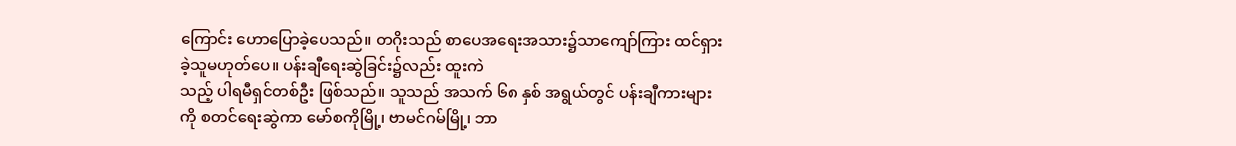ကြောင်း ဟောပြောခဲ့ပေသည်။ တဂိုးသည် စာပေအရေးအသား၌သာကျော်ကြား ထင်ရှားခဲ့သူမဟုတ်ပေ။ ပန်းချီရေးဆွဲခြင်း၌လည်း ထူးကဲ
သည့် ပါရမီရှင်တစ်ဦး ဖြစ်သည်။ သူသည် အသက် ၆၈ နှစ် အရွယ်တွင် ပန်းချီကားများကို စတင်ရေးဆွဲကာ မော်စကိုမြို့၊ ဗာမင်ဂမ်မြို့၊ ဘာ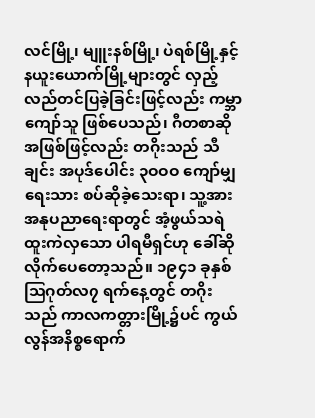လင်မြို့၊ မျူးနစ်မြို့၊ ပဲရစ်မြို့နှင့် နယူးယောက်မြို့များတွင် လှည့်လည်တင်ပြခဲ့ခြင်းဖြင့်လည်း ကမ္ဘာကျော်သူ ဖြစ်ပေသည်၊ ဂီတစာဆိုအဖြစ်ဖြင့်လည်း တဂိုးသည် သီချင်း အပုဒ်ပေါင်း ၃ဝဝဝ ကျော်မျှရေးသား စပ်ဆိုခဲ့သေးရာ၊ သူ့အား အနုပညာရေးရာတွင် အံ့ဖွယ်သရဲ ထူးကဲလှသော ပါရမီရှင်ဟု ခေါ်ဆိုလိုက်ပေတော့သည်။ ၁၉၄၁ ခုနှစ် ဩဂုတ်လ၇ ရက်နေ့တွင် တဂိုးသည် ကာလကတ္တားမြို့၌ပင် ကွယ်လွန်အနိစ္စရောက်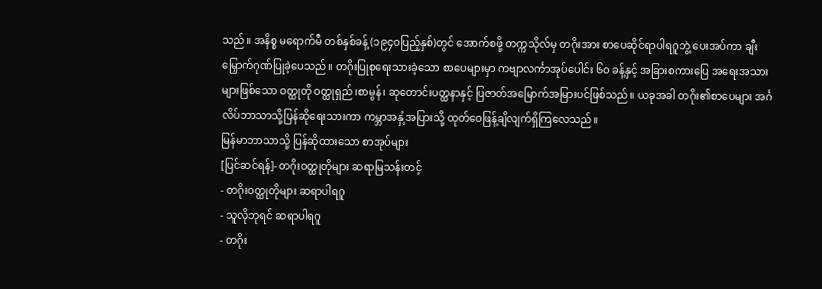သည်။ အနိစ္စ မရောက်မီ တစ်နှစ်ခန့် (၁၉၄ဝပြည့်နှစ်)တွင် အောက်စဖို့ တက္ကသိုလ်မှ တဂိုးအား စာပေဆိုင်ရာပါရဂူဘွဲ့ ပေးအပ်ကာ ချီးမြှောက်ဂုဏ်ပြုခဲ့ပေသည်။ တဂိုးပြုစုရေးသားခဲ့သော စာပေများမှာ ကဗျာလင်္ကာအုပ်ပေါင်း ၆ဝ ခန့်နှင့် အခြားစကားပြေ အရေးအသားများဖြစ်သော ဝတ္ထုတို ဝတ္ထုရှည်၊စာမွန်၊ ဆုတောင်းပတ္ထနာနှင့် ပြဇာတ်အမြောက်အမြားပင်ဖြစ်သည်။ ယခုအခါ တဂိုး၏စာပေများ အင်္ဂလိပ်ဘာသာသို့ပြန်ဆိုရေးသားကာ ကမ္ဘာအနှံ့အပြားသို့ ထုတ်ဝေဖြန့်ချိလျက်ရှိကြလေသည်။
မြန်မာဘာသာသို့ ပြန်ဆိုထားသော စာအုပ်များ
[ပြင်ဆင်ရန်]- တဂိုးဝတ္ထုတိုများ ဆရာမြသန်းတင့်
- တဂိုးဝတ္ထုတိုများ ဆရာပါရဂူ
- သူလိုဘုရင် ဆရာပါရဂူ
- တဂိုး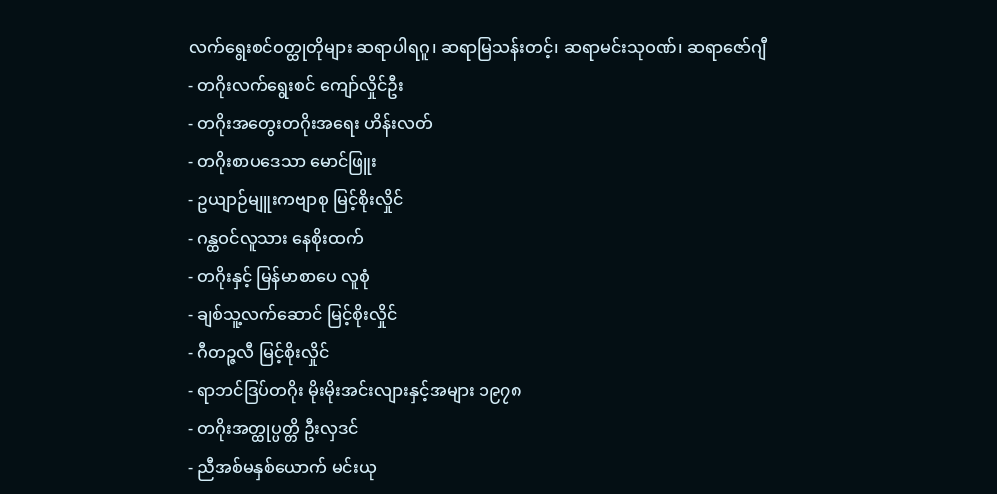လက်ရွေးစင်ဝတ္ထုတိုများ ဆရာပါရဂူ၊ ဆရာမြသန်းတင့်၊ ဆရာမင်းသုဝဏ်၊ ဆရာဇော်ဂျီ
- တဂိုးလက်ရွေးစင် ကျော်လှိုင်ဦး
- တဂိုးအတွေးတဂိုးအရေး ဟိန်းလတ်
- တဂိုးစာပဒေသာ မောင်ဖြူး
- ဥယျာဉ်မျူးကဗျာစု မြင့်စိုးလှိုင်
- ဂန္ထဝင်လူသား နေစိုးထက်
- တဂိုးနှင့် မြန်မာစာပေ လူစုံ
- ချစ်သူ့လက်ဆောင် မြင့်စိုးလှိုင်
- ဂီတဉ္ဇလီ မြင့်စိုးလှိုင်
- ရာဘင်ဒြပ်တဂိုး မိုးမိုးအင်းလျားနှင့်အများ ၁၉၇၈
- တဂိုးအတ္ထုပ္ပတ္တိ ဦးလှဒင်
- ညီအစ်မနှစ်ယောက် မင်းယု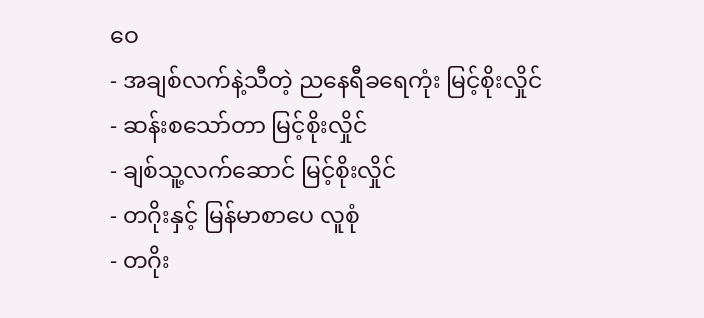ဝေ
- အချစ်လက်နဲ့သီတဲ့ ညနေရီခရေကုံး မြင့်စိုးလှိုင်
- ဆန်းစသော်တာ မြင့်စိုးလှိုင်
- ချစ်သူ့လက်ဆောင် မြင့်စိုးလှိုင်
- တဂိုးနှင့် မြန်မာစာပေ လူစုံ
- တဂိုး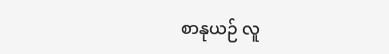စာနုယဉ် လူ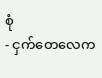စုံ
- ငှက်တေလေက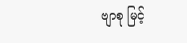ဗျာစု မြင့်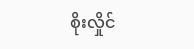စိုးလှိုင်